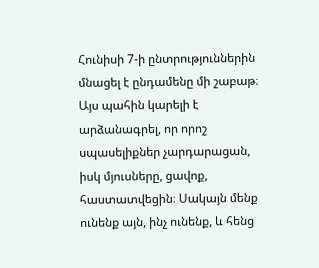Հունիսի 7-ի ընտրություններին մնացել է ընդամենը մի շաբաթ։ Այս պահին կարելի է արձանագրել, որ որոշ սպասելիքներ չարդարացան, իսկ մյուսները, ցավոք, հաստատվեցին։ Սակայն մենք ունենք այն, ինչ ունենք, և հենց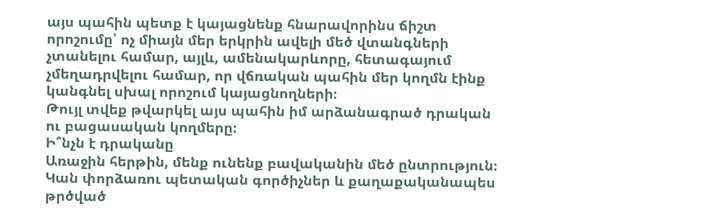այս պահին պետք է կայացնենք հնարավորինս ճիշտ որոշումը՝ ոչ միայն մեր երկրին ավելի մեծ վտանգների չտանելու համար, այլև, ամենակարևորը, հետագայում չմեղադրվելու համար, որ վճռական պահին մեր կողմն էինք կանգնել սխալ որոշում կայացնողների։
Թույլ տվեք թվարկել այս պահին իմ արձանագրած դրական ու բացասական կողմերը։
Ի՞նչն է դրականը
Առաջին հերթին, մենք ունենք բավականին մեծ ընտրություն։ Կան փորձառու պետական գործիչներ և քաղաքականապես թրծված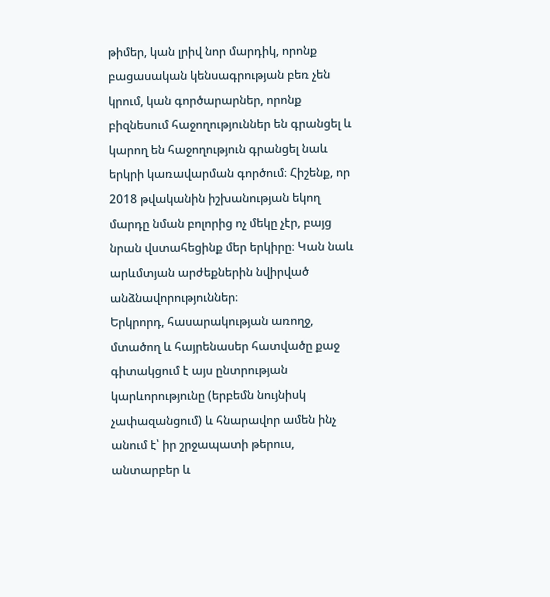թիմեր, կան լրիվ նոր մարդիկ, որոնք բացասական կենսագրության բեռ չեն կրում, կան գործարարներ, որոնք բիզնեսում հաջողություններ են գրանցել և կարող են հաջողություն գրանցել նաև երկրի կառավարման գործում։ Հիշենք, որ 2018 թվականին իշխանության եկող մարդը նման բոլորից ոչ մեկը չէր, բայց նրան վստահեցինք մեր երկիրը։ Կան նաև արևմտյան արժեքներին նվիրված անձնավորություններ։
Երկրորդ, հասարակության առողջ, մտածող և հայրենասեր հատվածը քաջ գիտակցում է այս ընտրության կարևորությունը (երբեմն նույնիսկ չափազանցում) և հնարավոր ամեն ինչ անում է՝ իր շրջապատի թերուս, անտարբեր և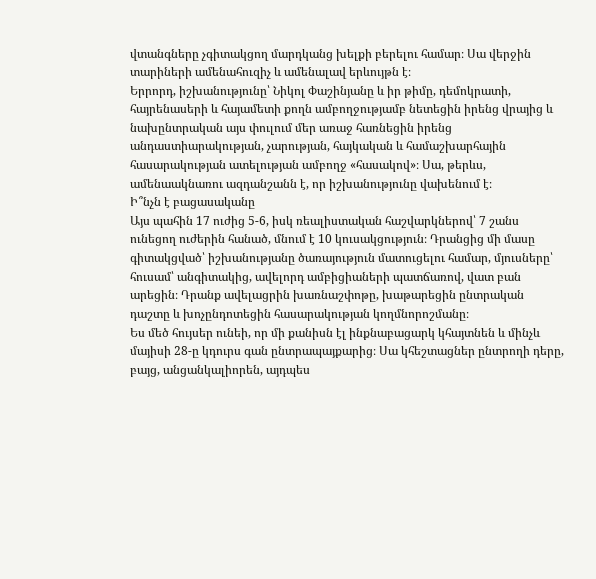վտանգները չգիտակցող մարդկանց խելքի բերելու համար։ Սա վերջին տարիների ամենահուզիչ և ամենալավ երևույթն է։
Երրորդ, իշխանությունը՝ Նիկոլ Փաշինյանը և իր թիմը, դեմոկրատի, հայրենասերի և հայամետի քողն ամբողջությամբ նետեցին իրենց վրայից և նախընտրական այս փուլում մեր առաջ հառնեցին իրենց անդաստիարակության, չարության, հայկական և համաշխարհային հասարակության ատելության ամբողջ «հասակով»։ Սա, թերևս, ամենաակնառու ազդանշանն է, որ իշխանությունը վախենում է։
Ի՞նչն է բացասականը
Այս պահին 17 ուժից 5-6, իսկ ռեալիստական հաշվարկներով՝ 7 շանս ունեցող ուժերին հանած, մնում է 10 կուսակցություն։ Դրանցից մի մասը գիտակցված՝ իշխանությանը ծառայություն մատուցելու համար, մյուսները՝ հուսամ՝ անգիտակից, ավելորդ ամբիցիաների պատճառով, վատ բան արեցին։ Դրանք ավելացրին խառնաշփոթը, խաթարեցին ընտրական դաշտը և խոչընդոտեցին հասարակության կողմնորոշմանը։
Ես մեծ հույսեր ունեի, որ մի քանիսն էլ ինքնաբացարկ կհայտնեն և մինչև մայիսի 28-ը կդուրս գան ընտրապայքարից։ Սա կհեշտացներ ընտրողի դերը, բայց, անցանկալիորեն, այդպես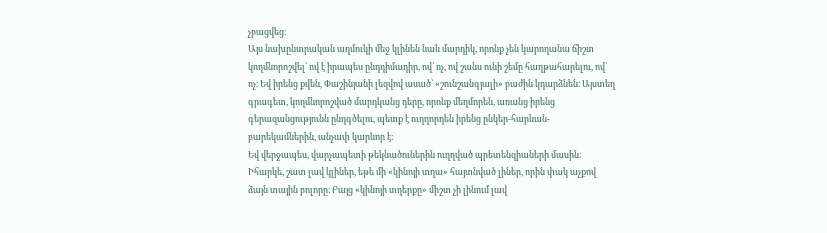չբացվեց։
Այս նախընտրական աղմուկի մեջ կլինեն նաև մարդիկ, որոնք չեն կարողանա ճիշտ կողմնորոշվել՝ ով է իրապես ընդդիմադիր, ով՝ ոչ, ով շանս ունի շեմը հաղթահարելու, ով՝ ոչ։ Եվ իրենց քվեն, Փաշինյանի լեզվով ասած՝ «շունշանգյալի» բաժին կդարձնեն։ Այստեղ գրագետ, կողմնորոշված մարդկանց դերը, որոնք մեղմորեն, առանց իրենց գերազանցությունն ընդգծելու, պետք է ուղղորդեն իրենց ընկեր-հարևան-բարեկամներին, անչափ կարևոր է։
Եվ վերջապես, վարչապետի թեկնածուներին ուղղված պրետենզիաների մասին։ Իհարկե, շատ լավ կլիներ, եթե մի «կինոյի տղա» հայտնված լիներ, որին փակ աչքով ձայն տային բոլորը։ Բայց «կինոյի տղերքը» միշտ չի լինում լավ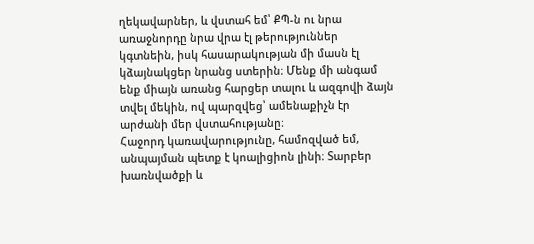ղեկավարներ, և վստահ եմ՝ ՔՊ-ն ու նրա առաջնորդը նրա վրա էլ թերություններ կգտնեին, իսկ հասարակության մի մասն էլ կձայնակցեր նրանց ստերին։ Մենք մի անգամ ենք միայն առանց հարցեր տալու և ազգովի ձայն տվել մեկին, ով պարզվեց՝ ամենաքիչն էր արժանի մեր վստահությանը։
Հաջորդ կառավարությունը, համոզված եմ, անպայման պետք է կոալիցիոն լինի։ Տարբեր խառնվածքի և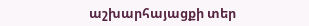աշխարհայացքի տեր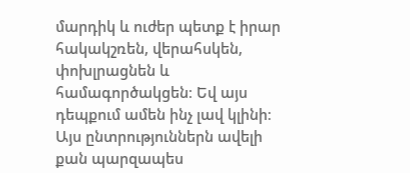մարդիկ և ուժեր պետք է իրար հակակշռեն, վերահսկեն, փոխլրացնեն և համագործակցեն։ Եվ այս դեպքում ամեն ինչ լավ կլինի։
Այս ընտրություններն ավելի քան պարզապես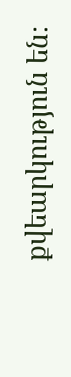քվեարկություն են։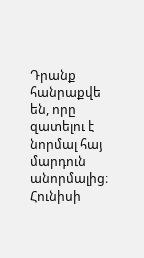Դրանք հանրաքվե են, որը զատելու է նորմալ հայ մարդուն անորմալից։ Հունիսի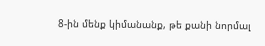8-ին մենք կիմանանք, թե քանի նորմալ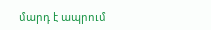մարդ է ապրում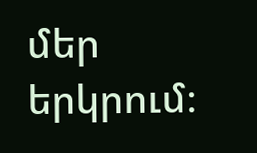մեր երկրում։